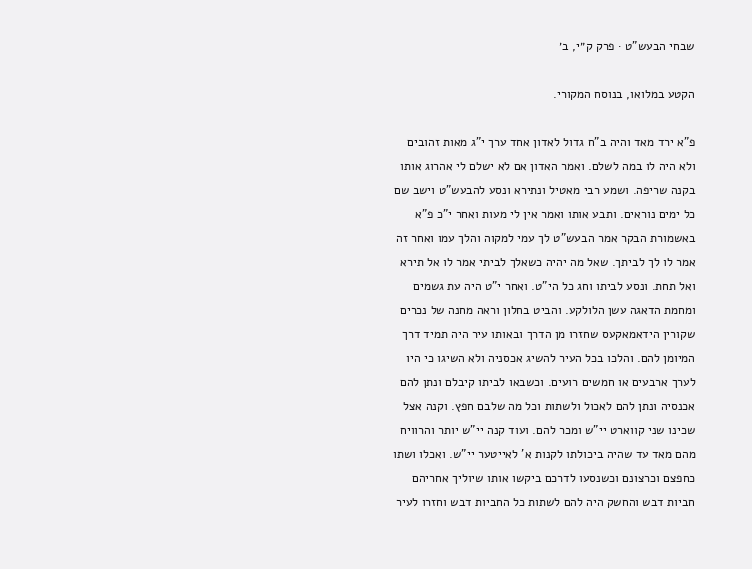שבחי הבעש"ט · פרק ק״י, ב׳

הקטע במלואו, בנוסח המקורי.

פ"א ירד מאד והיה ב"ח גדול לאדון אחד ערך י"ג מאות זהובים ולא היה לו במה לשלם. ואמר האדון אם לא ישלם לי אהרוג אותו בקנה שריפה. ושמע רבי מאטיל ונתירא ונסע להבעש"ט וישב שם כל ימים נוראים. ותבע אותו ואמר אין לי מעות ואחר י"כ פ"א באשמורת הבקר אמר הבעש"ט לך עמי למקוה והלך עמו ואחר זה אמר לו לך לביתך. שאל מה יהיה כשאלך לביתי אמר לו אל תירא ואל תחת. ונסע לביתו וחג כל הי"ט. ואחר י"ט היה עת גשמים ומחמת הדאגה עשן הלולקע. והביט בחלון וראה מחנה של נכרים שקורין הידאמאקעס שחזרו מן הדרך ובאותו עיר היה תמיד דרך המיומן להם. והלכו בכל העיר להשיג אכסניה ולא השיגו כי היו לערך ארבעים או חמשים רועים. וכשבאו לביתו קיבלם ונתן להם אכנסיה ונתן להם לאכול ולשתות וכל מה שלבם חפץ. וקנה אצל שכינו שני קווארט יי"ש ומכר להם. ועוד קנה יי"ש יותר והרוויח מהם מאד עד שהיה ביכולתו לקנות א' לאייטער יי"ש. ואכלו ושתו כחפצם וכרצונם וכשנסעו לדרכם ביקשו אותו שיוליך אחריהם חביות דבש והחשק היה להם לשתות כל החביות דבש וחזרו לעיר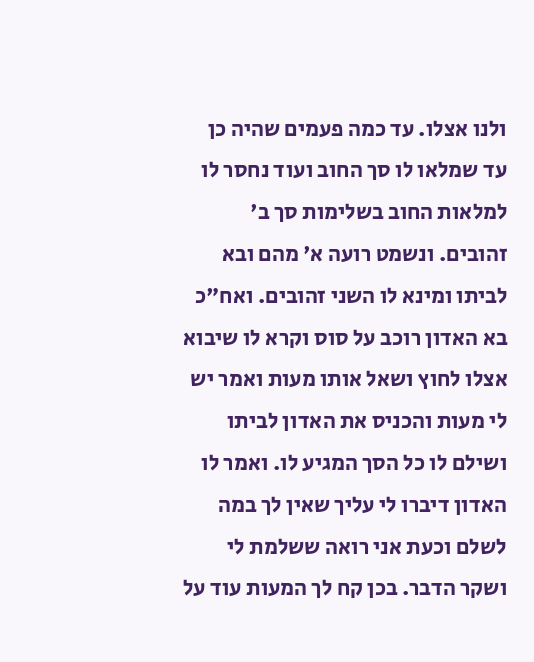ולנו אצלו. עד כמה פעמים שהיה כן עד שמלאו לו סך החוב ועוד נחסר לו למלאות החוב בשלימות סך ב' זהובים. ונשמט רועה א' מהם ובא לביתו ומינא לו השני זהובים. ואח"כ בא האדון רוכב על סוס וקרא לו שיבוא אצלו לחוץ ושאל אותו מעות ואמר יש לי מעות והכניס את האדון לביתו ושילם לו כל הסך המגיע לו. ואמר לו האדון דיברו לי עליך שאין לך במה לשלם וכעת אני רואה ששלמת לי ושקר הדבר. בכן קח לך המעות עוד על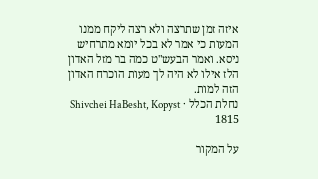איזה זמן שתרצה ולא רצה ליקח ממנו המעות כי אמר לא בכל יומא מתרחיש ניסא. ואמר הבעש"ט כמה בר מזל האדון הלז אילו לא היה לך מעות הוכרח האדון הזה למות.
נחלת הכלל · Shivchei HaBesht, Kopyst 1815

על המקור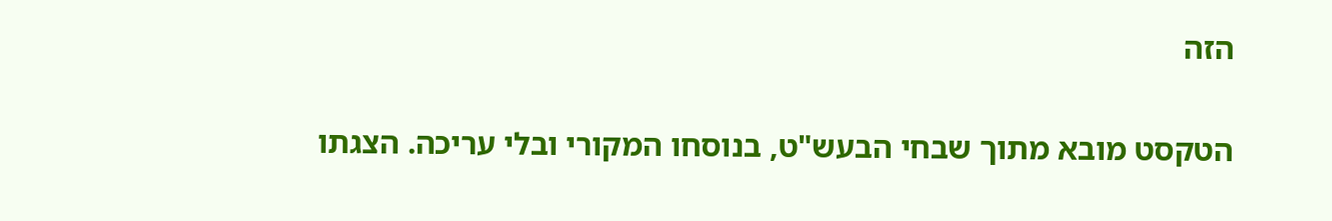הזה

הטקסט מובא מתוך שבחי הבעש"ט, בנוסחו המקורי ובלי עריכה. הצגתו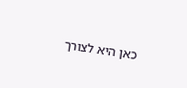כאן היא לצורך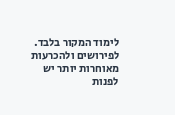לימוד המקור בלבד. לפירושים ולהכרעות מאוחרות יותר יש לפנות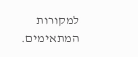למקורות המתאימים.